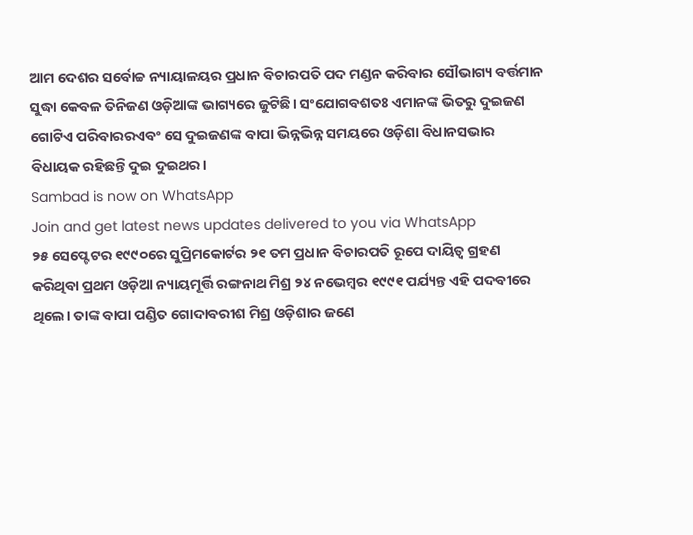ଆମ ଦେଶର ସର୍ବୋଚ୍ଚ ନ୍ୟାୟାଳୟର ପ୍ରଧାନ ବିଚାରପତି ପଦ ମଣ୍ଡନ କରିବାର ସୌଭାଗ୍ୟ ବର୍ତ୍ତମାନ ସୁଦ୍ଧା କେବଳ ତିନିଜଣ ଓଡ଼ିଆଙ୍କ ଭାଗ୍ୟରେ ଜୁଟିଛି। ସଂଯୋଗବଶତଃ ଏମାନଙ୍କ ଭିତରୁ ଦୁଇଜଣ ଗୋଟିଏ ପରିବାରରଏବଂ ସେ ଦୁଇଜଣଙ୍କ ବାପା ଭିନ୍ନଭିନ୍ନ ସମୟରେ ଓଡ଼ିଶା ବିଧାନସଭାର ବିଧାୟକ ରହିଛନ୍ତି ଦୁଇ ଦୁଇଥର।
Sambad is now on WhatsApp
Join and get latest news updates delivered to you via WhatsApp
୨୫ ସେପ୍ଟେଟର ୧୯୯୦ରେ ସୁପ୍ରିମକୋର୍ଟର ୨୧ ତମ ପ୍ରଧାନ ବିଚାରପତି ରୂପେ ଦାୟିତ୍ଵ ଗ୍ରହଣ କରିଥିବା ପ୍ରଥମ ଓଡ଼ିଆ ନ୍ୟାୟମୂର୍ତ୍ତି ରଙ୍ଗନାଥ ମିଶ୍ର ୨୪ ନଭେମ୍ବର ୧୯୯୧ ପର୍ଯ୍ୟନ୍ତ ଏହି ପଦବୀରେ ଥିଲେ। ତାଙ୍କ ବାପା ପଣ୍ଡିତ ଗୋଦାବରୀଶ ମିଶ୍ର ଓଡ଼ିଶାର ଜଣେ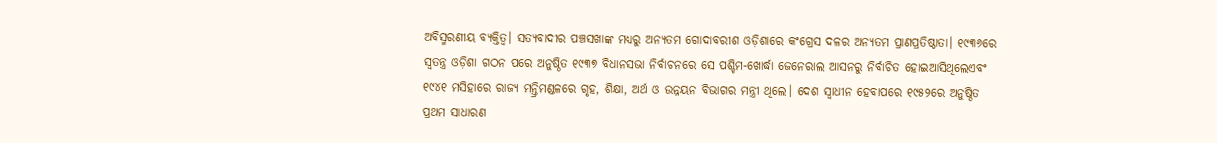ଅବିସ୍ମରଣୀୟ ବ୍ୟକ୍ତିତ୍ଵ। ସତ୍ୟବାଦୀର ପଞ୍ଚସଖାଙ୍କ ମଧ୍ୟରୁ ଅନ୍ୟତମ ଗୋଦାବରୀଶ ଓଡ଼ିଶାରେ କଂଗ୍ରେସ ଦଳର ଅନ୍ୟତମ ପ୍ରାଣପ୍ରତିଷ୍ଠାତା। ୧୯୩୬ରେ ସ୍ୱତନ୍ତ୍ର ଓଡ଼ିଶା ଗଠନ ପରେ ଅନୁଷ୍ଠିତ ୧୯୩୭ ବିଧାନସଭା ନିର୍ବାଚନରେ ସେ ପଶ୍ଚିମ-ଖୋର୍ଦ୍ଧା ଜେନେରାଲ ଆସନରୁ ନିର୍ବାଚିତ ହୋଇଆସିଥିଲେଏବଂ ୧୯୪୧ ମସିହାରେ ରାଜ୍ୟ ମନ୍ତ୍ରିମଣ୍ଡଳରେ ଗୃହ, ଶିକ୍ଷା, ଅର୍ଥ ଓ ଉନ୍ନୟନ ବିଭାଗର ମନ୍ତ୍ରୀ ଥିଲେ। ଦେଶ ସ୍ୱାଧୀନ ହେବାପରେ ୧୯୫୨ରେ ଅନୁଷ୍ଠିତ ପ୍ରଥମ ସାଧାରଣ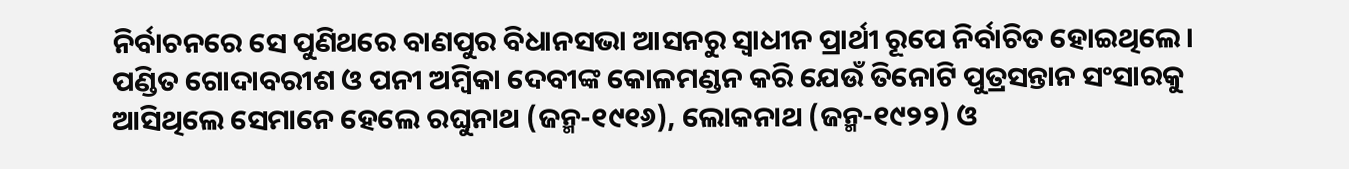ନିର୍ବାଚନରେ ସେ ପୁଣିଥରେ ବାଣପୁର ବିଧାନସଭା ଆସନରୁ ସ୍ୱାଧୀନ ପ୍ରାର୍ଥୀ ରୂପେ ନିର୍ବାଚିତ ହୋଇଥିଲେ।
ପଣ୍ଡିତ ଗୋଦାବରୀଶ ଓ ପନୀ ଅମ୍ବିକା ଦେବୀଙ୍କ କୋଳମଣ୍ଡନ କରି ଯେଉଁ ତିନୋଟି ପୁତ୍ରସନ୍ତାନ ସଂସାରକୁ ଆସିଥିଲେ ସେମାନେ ହେଲେ ରଘୁନାଥ (ଜନ୍ମ-୧୯୧୬), ଲୋକନାଥ (ଜନ୍ମ-୧୯୨୨) ଓ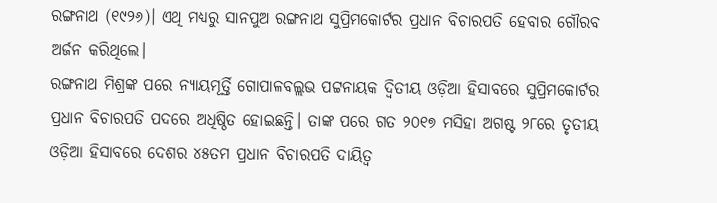ରଙ୍ଗନାଥ (୧୯୨୬)। ଏଥି ମଧ୍ୟରୁ ସାନପୁଅ ରଙ୍ଗନାଥ ସୁପ୍ରିମକୋର୍ଟର ପ୍ରଧାନ ବିଚାରପତି ହେବାର ଗୌରବ ଅର୍ଜନ କରିଥିଲେ।
ରଙ୍ଗନାଥ ମିଶ୍ରଙ୍କ ପରେ ନ୍ୟାୟମୂର୍ତ୍ତି ଗୋପାଳବଲ୍ଲଭ ପଟ୍ଟନାୟକ ଦ୍ଵିତୀୟ ଓଡ଼ିଆ ହିସାବରେ ସୁପ୍ରିମକୋର୍ଟର ପ୍ରଧାନ ବିଚାରପତି ପଦରେ ଅଧିଷ୍ଠିତ ହୋଇଛନ୍ତି। ତାଙ୍କ ପରେ ଗତ ୨୦୧୭ ମସିହା ଅଗଷ୍ଟ ୨୮ରେ ତୃତୀୟ ଓଡ଼ିଆ ହିସାବରେ ଦେଶର ୪୫ତମ ପ୍ରଧାନ ବିଚାରପତି ଦାୟିତ୍ଵ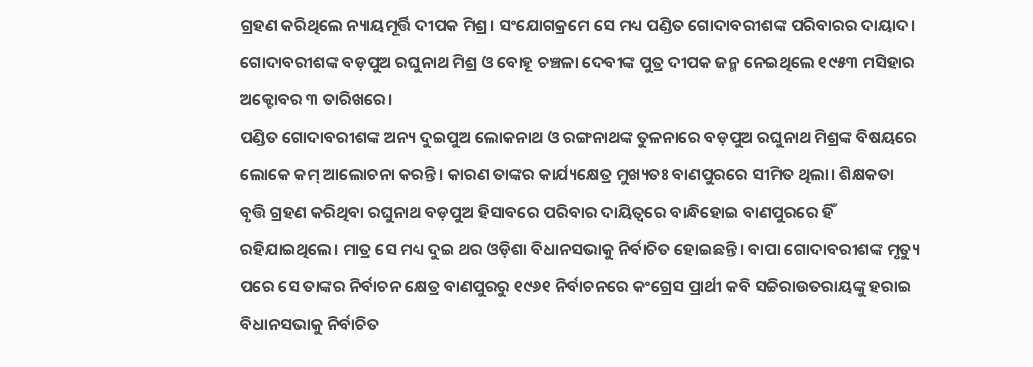ଗ୍ରହଣ କରିଥିଲେ ନ୍ୟାୟମୂର୍ତ୍ତି ଦୀପକ ମିଶ୍ର। ସଂଯୋଗକ୍ରମେ ସେ ମଧ୍ୟ ପଣ୍ଡିତ ଗୋଦାବରୀଶଙ୍କ ପରିବାରର ଦାୟାଦ। ଗୋଦାବରୀଶଙ୍କ ବଡ଼ପୁଅ ରଘୁନାଥ ମିଶ୍ର ଓ ବୋହୂ ଚଞ୍ଚଳା ଦେବୀଙ୍କ ପୁତ୍ର ଦୀପକ ଜନ୍ମ ନେଇଥିଲେ ୧୯୫୩ ମସିହାର ଅକ୍ଟୋବର ୩ ତାରିଖରେ।
ପଣ୍ଡିତ ଗୋଦାବରୀଶଙ୍କ ଅନ୍ୟ ଦୁଇପୁଅ ଲୋକନାଥ ଓ ରଙ୍ଗନାଥଙ୍କ ତୁଳନାରେ ବଡ଼ପୁଅ ରଘୁନାଥ ମିଶ୍ରଙ୍କ ବିଷୟରେ ଲୋକେ କମ୍ ଆଲୋଚନା କରନ୍ତି। କାରଣ ତାଙ୍କର କାର୍ଯ୍ୟକ୍ଷେତ୍ର ମୁଖ୍ୟତଃ ବାଣପୁରରେ ସୀମିତ ଥିଲା। ଶିକ୍ଷକତା ବୃତ୍ତି ଗ୍ରହଣ କରିଥିବା ରଘୁନାଥ ବଡ଼ପୁଅ ହିସାବରେ ପରିବାର ଦାୟିତ୍ଵରେ ବାନ୍ଧିହୋଇ ବାଣପୁରରେ ହିଁ ରହିଯାଇଥିଲେ। ମାତ୍ର ସେ ମଧ୍ୟ ଦୁଇ ଥର ଓଡ଼ିଶା ବିଧାନସଭାକୁ ନିର୍ବାଚିତ ହୋଇଛନ୍ତି। ବାପା ଗୋଦାବରୀଶଙ୍କ ମୃତ୍ୟୁ ପରେ ସେ ତାଙ୍କର ନିର୍ବାଚନ କ୍ଷେତ୍ର ବାଣପୁରରୁ ୧୯୬୧ ନିର୍ବାଚନରେ କଂଗ୍ରେସ ପ୍ରାର୍ଥୀ କବି ସଚ୍ଚିରାଉତରାୟଙ୍କୁ ହରାଇ ବିଧାନସଭାକୁ ନିର୍ବାଚିତ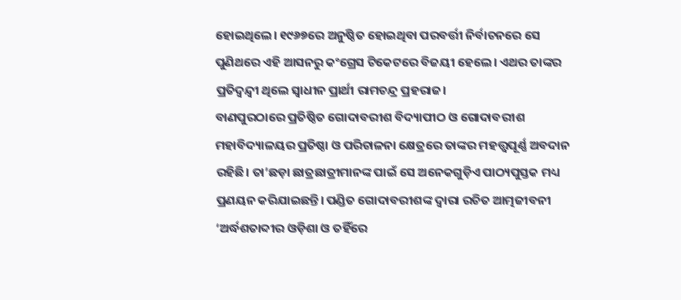ହୋଇଥିଲେ। ୧୯୬୭ରେ ଅନୁଷ୍ଠିତ ହୋଇଥିବା ପରବର୍ତ୍ତୀ ନିର୍ବାଚନରେ ସେ ପୁଣିଥରେ ଏହି ଆସନରୁ କଂଗ୍ରେସ ଟିକେଟରେ ବିଜୟୀ ହେଲେ। ଏଥର ତାଙ୍କର ପ୍ରତିଦ୍ଵନ୍ଦ୍ୱୀ ଥିଲେ ସ୍ୱାଧୀନ ପ୍ରାର୍ଥୀ ରାମଚନ୍ଦ୍ର ପ୍ରହରାଜ।
ବାଣପୁରଠାରେ ପ୍ରତିଷ୍ଠିତ ଗୋଦାବରୀଶ ବିଦ୍ୟାପୀଠ ଓ ଗୋଦାବରୀଶ ମହାବିଦ୍ୟାଳୟର ପ୍ରତିଷ୍ଠା ଓ ପରିଚାଳନା କ୍ଷେତ୍ରରେ ତାଙ୍କର ମହତ୍ତ୍ଵପୂର୍ଣ୍ଣ ଅବଦାନ ରହିଛି। ତା’ଛଡ଼ା ଛାତ୍ରଛାତ୍ରୀମାନଙ୍କ ପାଇଁ ସେ ଅନେକଗୁଡ଼ିଏ ପାଠ୍ୟପୁସ୍ତକ ମଧ୍ୟ ପ୍ରଣୟନ କରିଯାଇଛନ୍ତି। ପଣ୍ଡିତ ଗୋଦାବରୀଶଙ୍କ ଦ୍ଵାରା ରଚିତ ଆତ୍ମଜୀବନୀ ‘ଅର୍ଦ୍ଧଶତାବ୍ଦୀର ଓଡ଼ିଶା ଓ ତହିଁରେ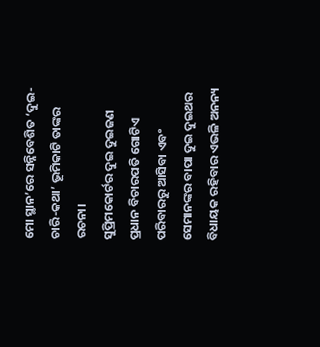ମୋ ସ୍ଥାନ’ରେ ସନ୍ନିବେଶିତ ‘ଦୁଇ-ଚାରି-କଥା’ ଭୂମିକାଟି ତାଙ୍କର ରଚନା।
ସୁପ୍ରିମକୋର୍ଟର ଦୁଇ ଦୁଇଜଣ ପ୍ରଧାନ ବିଚାରପତି ଗୋଟିଏ ପରିବାରରୁ ଆସିବା ଏବଂ ସେମାନଙ୍କର ବାପା ଦୁଇ ଦୁଇଥର ବିଧାୟକ ରହିବାର ଏଭଳି ଅନନ୍ୟ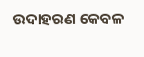ଉଦାହରଣ କେବଳ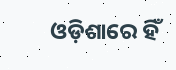ଓଡ଼ିଶାରେ ହିଁ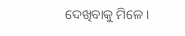ଦେଖିବାକୁ ମିଳେ।